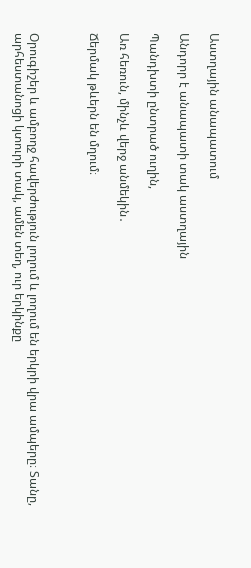Աստղային անապատում

Անդորր է անապատի տակ աստղային

Պանդխտի ընտրած ուղին,

Առ հեռուն, մինչև վերջ անմեկին․

Ճերմակ թևերն են մղում։



Օրուգիշեր և ամբողջ հավերժություն լողում և լողում են երկրի վրա ամպերը։ Տանը, արհեստանոցի կտուրի տակ, ամեն տեղ, ուր երկինքը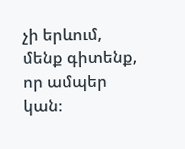չի երևում, մենք գիտենք, որ ամպեր կան։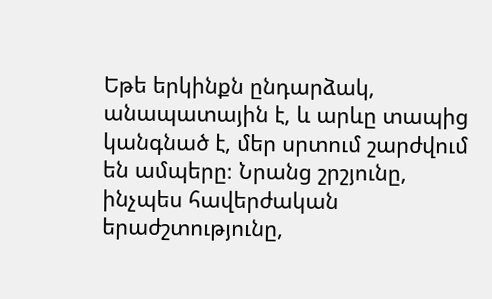Եթե երկինքն ընդարձակ, անապատային է, և արևը տապից կանգնած է, մեր սրտում շարժվում են ամպերը։ Նրանց շրշյունը, ինչպես հավերժական երաժշտությունը,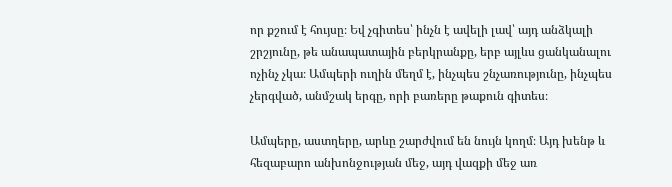որ քշում է հույսը։ Եվ չգիտես՝ ինչն է ավելի լավ՝ այդ անձկալի շրշյունը, թե անապատային բերկրանքը, երբ այլևս ցանկանալու ոչինչ չկա։ Ամպերի ուղին մեղմ է, ինչպես շնչառությունը, ինչպես չերգված, անմշակ երգը, որի բառերը թաքուն գիտես։

Ամպերը, աստղերը, արևը շարժվում են նույն կողմ։ Այդ խենթ և հեզաբարո անխոնջության մեջ, այդ վազքի մեջ առ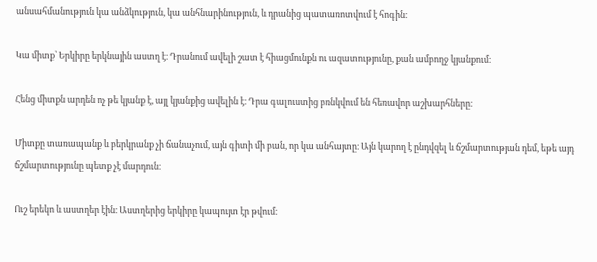անսահմանություն կա անձկություն, կա անհնարինություն, և դրանից պատառոտվում է հոգին։

Կա միտք՝ Երկիրը երկնային աստղ է։ Դրանում ավելի շատ է հիացմունքն ու ազատությունը, քան ամբողջ կյանքում։

Հենց միտքն արդեն ոչ թե կյանք է, այլ կյանքից ավելին է։ Դրա գալուստից բռնկվում են հեռավոր աշխարհները։

Միտքը տառապանք և բերկրանք չի ճանաչում, այն գիտի մի բան, որ կա անհայտը։ Այն կարող է ընդվզել և ճշմարտության դեմ, եթե այդ ճշմարտությունը պետք չէ մարդուն։

Ուշ երեկո և աստղեր էին։ Աստղերից երկիրը կապույտ էր թվում։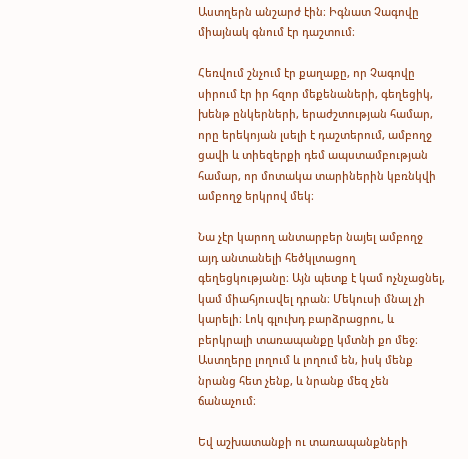Աստղերն անշարժ էին։ Իգնատ Չագովը միայնակ գնում էր դաշտում։

Հեռվում շնչում էր քաղաքը, որ Չագովը սիրում էր իր հզոր մեքենաների, գեղեցիկ, խենթ ընկերների, երաժշտության համար, որը երեկոյան լսելի է դաշտերում, ամբողջ ցավի և տիեզերքի դեմ ապստամբության համար, որ մոտակա տարիներին կբռնկվի ամբողջ երկրով մեկ։

Նա չէր կարող անտարբեր նայել ամբողջ այդ անտանելի հեծկլտացող գեղեցկությանը։ Այն պետք է կամ ոչնչացնել, կամ միահյուսվել դրան։ Մեկուսի մնալ չի կարելի։ Լոկ գլուխդ բարձրացրու, և բերկրալի տառապանքը կմտնի քո մեջ։ Աստղերը լողում և լողում են, իսկ մենք նրանց հետ չենք, և նրանք մեզ չեն ճանաչում։

Եվ աշխատանքի ու տառապանքների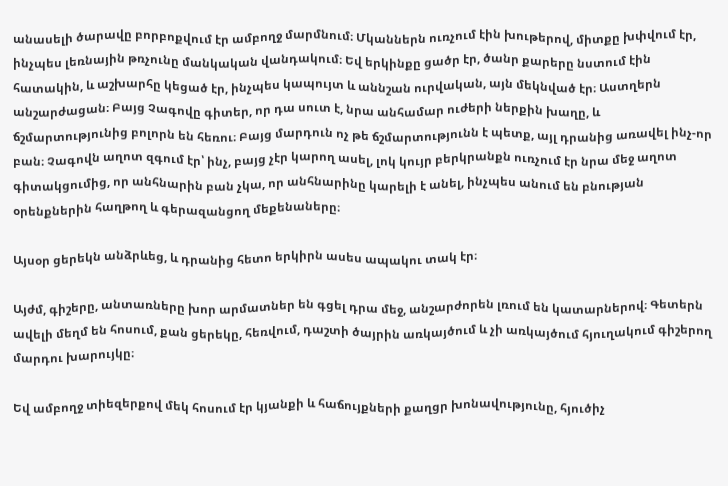անասելի ծարավը բորբոքվում էր ամբողջ մարմնում։ Մկաններն ուռչում էին խութերով, միտքը խփվում էր, ինչպես լեռնային թռչունը մանկական վանդակում։ Եվ երկինքը ցածր էր, ծանր քարերը նստում էին հատակին, և աշխարհը կեցած էր, ինչպես կապույտ և աննշան ուրվական, այն մեկնված էր։ Աստղերն անշարժացան։ Բայց Չագովը գիտեր, որ դա սուտ է, նրա անհամար ուժերի ներքին խաղը, և ճշմարտությունից բոլորն են հեռու։ Բայց մարդուն ոչ թե ճշմարտությունն է պետք, այլ դրանից առավել ինչ-որ բան։ Չագովն աղոտ զգում էր՝ ինչ, բայց չէր կարող ասել, լոկ կույր բերկրանքն ուռչում էր նրա մեջ աղոտ գիտակցումից, որ անհնարին բան չկա, որ անհնարինը կարելի է անել, ինչպես անում են բնության օրենքներին հաղթող և գերազանցող մեքենաները։

Այսօր ցերեկն անձրևեց, և դրանից հետո երկիրն ասես ապակու տակ էր։

Այժմ, գիշերը, անտառները խոր արմատներ են գցել դրա մեջ, անշարժորեն լռում են կատարներով։ Գետերն ավելի մեղմ են հոսում, քան ցերեկը, հեռվում, դաշտի ծայրին առկայծում և չի առկայծում հյուղակում գիշերող մարդու խարույկը։

Եվ ամբողջ տիեզերքով մեկ հոսում էր կյանքի և հաճույքների քաղցր խոնավությունը, հյուծիչ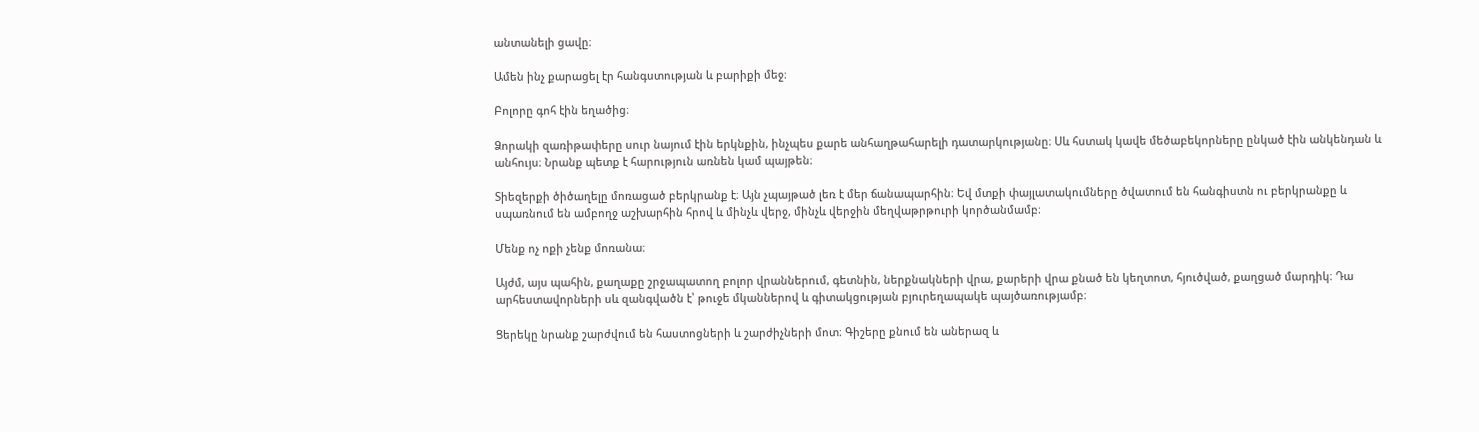անտանելի ցավը։

Ամեն ինչ քարացել էր հանգստության և բարիքի մեջ։

Բոլորը գոհ էին եղածից։

Ձորակի զառիթափերը սուր նայում էին երկնքին, ինչպես քարե անհաղթահարելի դատարկությանը։ Սև հստակ կավե մեծաբեկորները ընկած էին անկենդան և անհույս։ Նրանք պետք է հարություն առնեն կամ պայթեն։

Տիեզերքի ծիծաղելը մոռացած բերկրանք է։ Այն չպայթած լեռ է մեր ճանապարհին։ Եվ մտքի փայլատակումները ծվատում են հանգիստն ու բերկրանքը և սպառնում են ամբողջ աշխարհին հրով և մինչև վերջ, մինչև վերջին մեղվաթրթուրի կործանմամբ։

Մենք ոչ ոքի չենք մոռանա։

Այժմ, այս պահին, քաղաքը շրջապատող բոլոր վրաններում, գետնին, ներքնակների վրա, քարերի վրա քնած են կեղտոտ, հյուծված, քաղցած մարդիկ։ Դա արհեստավորների սև զանգվածն է՝ թուջե մկաններով և գիտակցության բյուրեղապակե պայծառությամբ։

Ցերեկը նրանք շարժվում են հաստոցների և շարժիչների մոտ։ Գիշերը քնում են աներազ և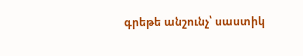գրեթե անշունչ՝ սաստիկ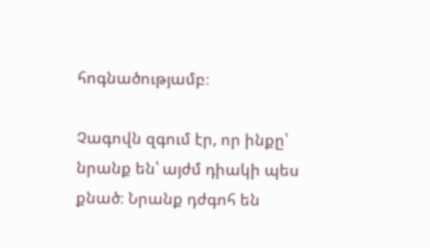հոգնածությամբ։

Չագովն զգում էր, որ ինքը՝ նրանք են՝ այժմ դիակի պես քնած։ Նրանք դժգոհ են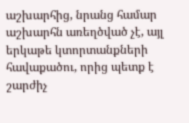աշխարհից, նրանց համար աշխարհն առեղծված չէ, այլ երկաթե կտորտանքների հավաքածու, որից պետք է շարժիչ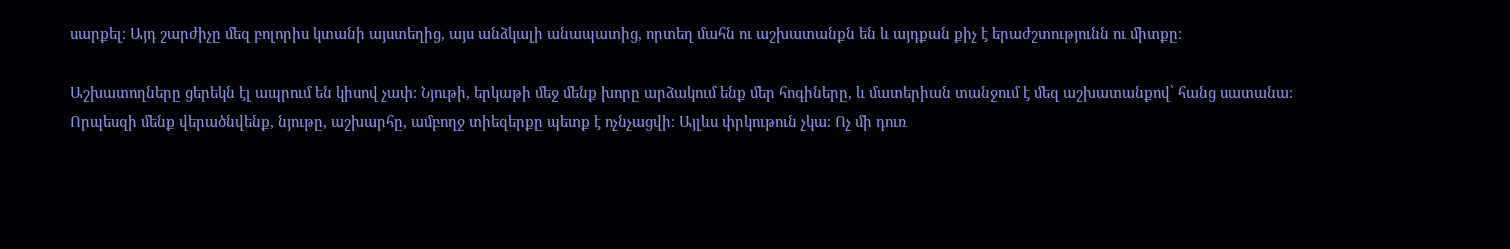սարքել։ Այդ շարժիչը մեզ բոլորիս կտանի այստեղից, այս անձկալի անապատից, որտեղ մահն ու աշխատանքն են և այդքան քիչ է երաժշտությունն ու միտքը։

Աշխատողները ցերեկն էլ ապրում են կիսով չափ։ Նյութի, երկաթի մեջ մենք խորը արձակում ենք մեր հոգիները, և մատերիան տանջում է մեզ աշխատանքով՝ հանց սատանա։ Որպեսզի մենք վերածնվենք, նյութը, աշխարհը, ամբողջ տիեզերքը պետք է ոչնչացվի։ Այլևս փրկութուն չկա։ Ոչ մի դուռ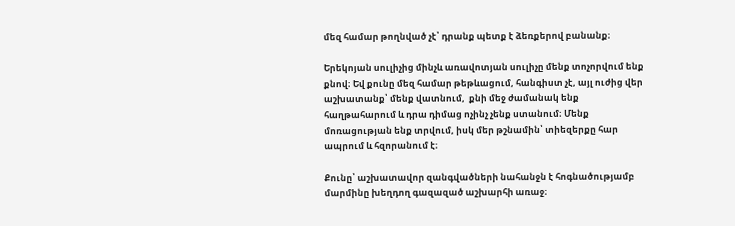մեզ համար թողնված չէ՝ դրանք պետք է ձեռքերով բանանք։

Երեկոյան սուլիչից մինչև առավոտյան սուլիչը մենք տոչորվում ենք քնով։ Եվ քունը մեզ համար թեթևացում, հանգիստ չէ, այլ ուժից վեր աշխատանք՝ մենք վատնում,  քնի մեջ ժամանակ ենք հաղթահարում և դրա դիմաց ոչինչ չենք ստանում։ Մենք մոռացության ենք տրվում, իսկ մեր թշնամին՝ տիեզերքը հար ապրում և հզորանում է։

Քունը՝ աշխատավոր զանգվածների նահանջն է հոգնածությամբ մարմինը խեղդող գազազած աշխարհի առաջ։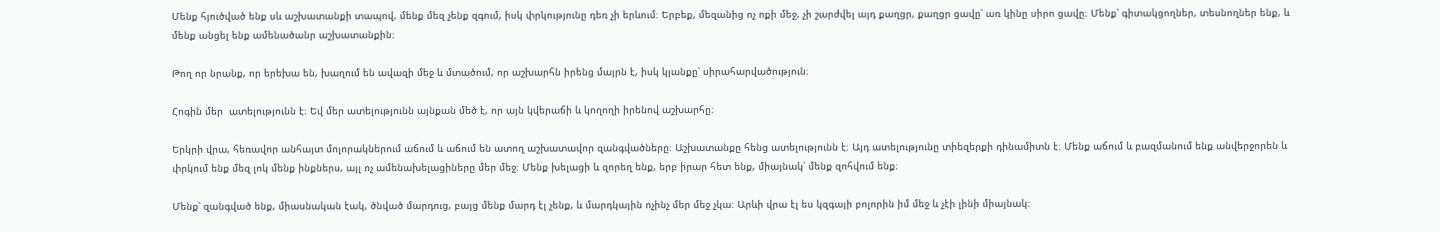Մենք հյուծված ենք սև աշխատանքի տապով, մենք մեզ չենք զգում, իսկ փրկությունը դեռ չի երևում։ Երբեք, մեզանից ոչ ոքի մեջ, չի շարժվել այդ քաղցր, քաղցր ցավը՝ առ կինը սիրո ցավը։ Մենք՝ գիտակցողներ, տեսնողներ ենք, և մենք անցել ենք ամենածանր աշխատանքին։

Թող որ նրանք, որ երեխա են, խաղում են ավազի մեջ և մտածում, որ աշխարհն իրենց մայրն է, իսկ կյանքը՝ սիրահարվածություն։

Հոգին մեր  ատելությունն է։ Եվ մեր ատելությունն այնքան մեծ է, որ այն կվերաճի և կողողի իրենով աշխարհը։

Երկրի վրա, հեռավոր անհայտ մոլորակներում աճում և աճում են ատող աշխատավոր զանգվածները։ Աշխատանքը հենց ատելությունն է։ Այդ ատելությունը տիեզերքի դինամիտն է։ Մենք աճում և բազմանում ենք անվերջորեն և փրկում ենք մեզ լոկ մենք ինքներս, այլ ոչ ամենախելացիները մեր մեջ։ Մենք խելացի և զորեղ ենք, երբ իրար հետ ենք, միայնակ՝ մենք զոհվում ենք։

Մենք՝ զանգված ենք, միասնական էակ, ծնված մարդուց, բայց մենք մարդ էլ չենք, և մարդկային ոչինչ մեր մեջ չկա։ Արևի վրա էլ ես կզգայի բոլորին իմ մեջ և չէի լինի միայնակ։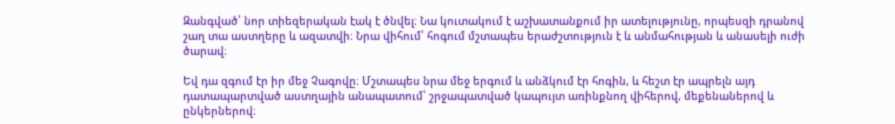Զանգված՝ նոր տիեզերական էակ է ծնվել։ Նա կուտակում է աշխատանքում իր ատելությունը, որպեսզի դրանով շաղ տա աստղերը և ազատվի։ Նրա վիհում՝ հոգում մշտապես երաժշտություն է և անմահության և անասելի ուժի ծարավ։

Եվ դա զգում էր իր մեջ Չագովը։ Մշտապես նրա մեջ երգում և անձկում էր հոգին, և հեշտ էր ապրելն այդ դատապարտված աստղային անապատում՝ շրջապատված կապույտ առինքնող վիհերով, մեքենաներով և ընկերներով։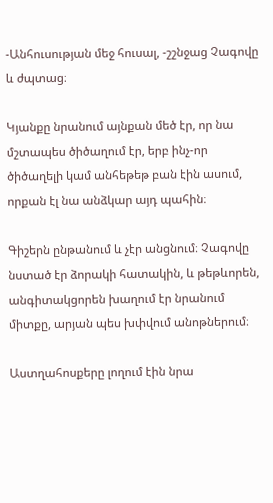-Անհուսության մեջ հուսալ, -շշնջաց Չագովը և ժպտաց։

Կյանքը նրանում այնքան մեծ էր, որ նա մշտապես ծիծաղում էր, երբ ինչ-որ ծիծաղելի կամ անհեթեթ բան էին ասում, որքան էլ նա անձկար այդ պահին։

Գիշերն ընթանում և չէր անցնում։ Չագովը նստած էր ձորակի հատակին, և թեթևորեն, անգիտակցորեն խաղում էր նրանում միտքը, արյան պես խփվում անոթներում։

Աստղահոսքերը լողում էին նրա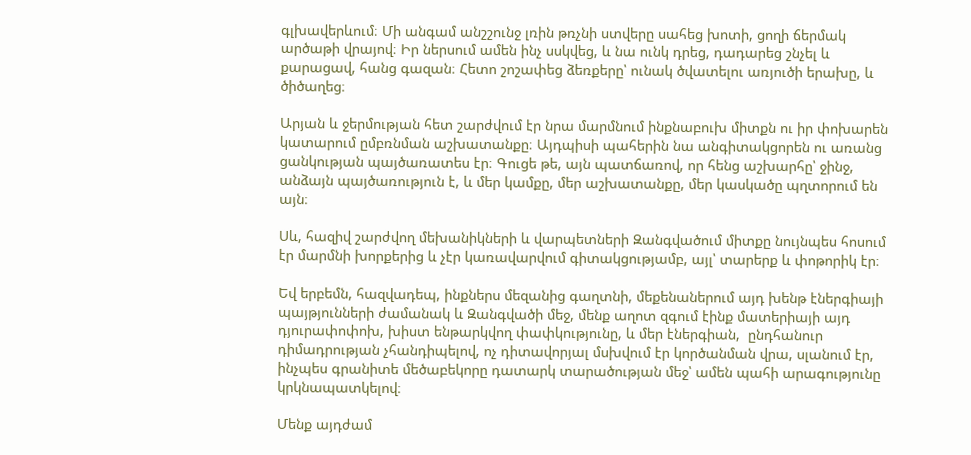գլխավերևում։ Մի անգամ անշշունջ լռին թռչնի ստվերը սահեց խոտի, ցողի ճերմակ արծաթի վրայով։ Իր ներսում ամեն ինչ սսկվեց, և նա ունկ դրեց, դադարեց շնչել և քարացավ, հանց գազան։ Հետո շոշափեց ձեռքերը՝ ունակ ծվատելու առյուծի երախը, և ծիծաղեց։

Արյան և ջերմության հետ շարժվում էր նրա մարմնում ինքնաբուխ միտքն ու իր փոխարեն կատարում ըմբռնման աշխատանքը։ Այդպիսի պահերին նա անգիտակցորեն ու առանց ցանկության պայծառատես էր։ Գուցե թե, այն պատճառով, որ հենց աշխարհը՝ ջինջ, անձայն պայծառություն է, և մեր կամքը, մեր աշխատանքը, մեր կասկածը պղտորում են այն։

Սև, հազիվ շարժվող մեխանիկների և վարպետների Զանգվածում միտքը նույնպես հոսում էր մարմնի խորքերից և չէր կառավարվում գիտակցությամբ, այլ՝ տարերք և փոթորիկ էր։

Եվ երբեմն, հազվադեպ, ինքներս մեզանից գաղտնի, մեքենաներում այդ խենթ էներգիայի պայթյունների ժամանակ և Զանգվածի մեջ, մենք աղոտ զգում էինք մատերիայի այդ դյուրափոփոխ, խիստ ենթարկվող փափկությունը, և մեր էներգիան,  ընդհանուր դիմադրության չհանդիպելով, ոչ դիտավորյալ մսխվում էր կործանման վրա, սլանում էր, ինչպես գրանիտե մեծաբեկորը դատարկ տարածության մեջ՝ ամեն պահի արագությունը կրկնապատկելով։

Մենք այդժամ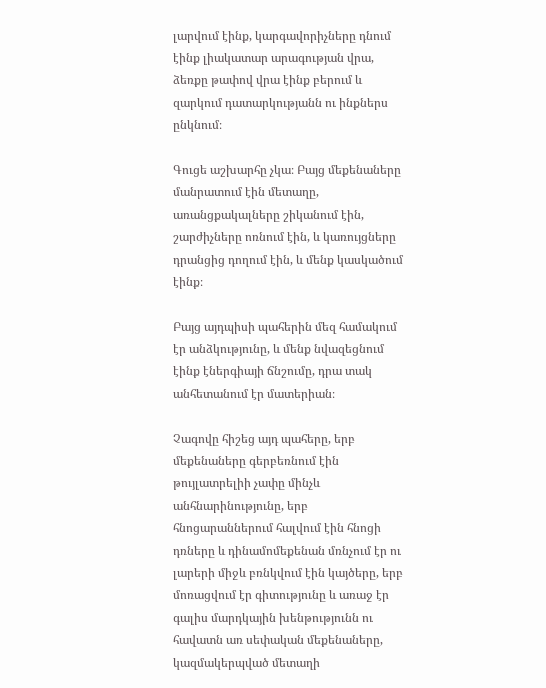լարվում էինք, կարգավորիչները դնում էինք լիակատար արագության վրա, ձեռքը թափով վրա էինք բերում և զարկում դատարկությանն ու ինքներս ընկնում։

Գուցե աշխարհը չկա։ Բայց մեքենաները մանրատում էին մետաղը, առանցքակալները շիկանում էին, շարժիչները ոռնում էին, և կառույցները դրանցից դողում էին, և մենք կասկածում էինք։

Բայց այդպիսի պահերին մեզ համակում էր անձկությունը, և մենք նվազեցնում էինք էներգիայի ճնշումը, դրա տակ անհետանում էր մատերիան։

Չագովը հիշեց այդ պահերը, երբ մեքենաները գերբեռնում էին թույլատրելիի չափը մինչև անհնարինությունը, երբ հնոցարաններում հալվում էին հնոցի դռները և դինամոմեքենան մռնչում էր ու լարերի միջև բռնկվում էին կայծերը, երբ մոռացվում էր գիտությունը և առաջ էր գալիս մարդկային խենթությունն ու հավատն առ սեփական մեքենաները, կազմակերպված մետաղի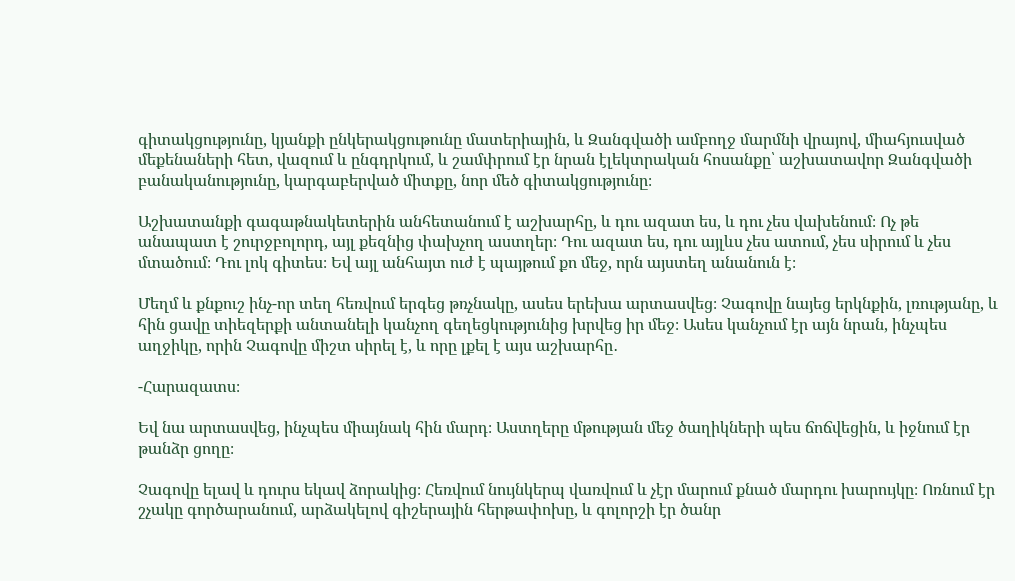գիտակցությունը, կյանքի ընկերակցութունը մատերիային, և Զանգվածի ամբողջ մարմնի վրայով, միահյուսված մեքենաների հետ, վազում և ընգդրկում, և շամփրում էր նրան էլեկտրական հոսանքը՝ աշխատավոր Զանգվածի բանականությունը, կարգաբերված միտքը, նոր մեծ գիտակցությունը։

Աշխատանքի գագաթնակետերին անհետանում է աշխարհը, և դու ազատ ես, և դու չես վախենում։ Ոչ թե անապատ է շուրջբոլորդ, այլ քեզնից փախչող աստղեր։ Դու ազատ ես, դու այլևս չես ատում, չես սիրում և չես մտածում։ Դու լոկ գիտես։ Եվ այլ անհայտ ուժ է պայթում քո մեջ, որն այստեղ անանուն է։

Մեղմ և քնքուշ ինչ-որ տեղ հեռվում երգեց թռչնակը, ասես երեխա արտասվեց։ Չագովը նայեց երկնքին, լռությանը, և հին ցավը տիեզերքի անտանելի կանչող գեղեցկությունից խրվեց իր մեջ։ Ասես կանչում էր այն նրան, ինչպես աղջիկը, որին Չագովը միշտ սիրել է, և որը լքել է այս աշխարհը․

-Հարազատս։

Եվ նա արտասվեց, ինչպես միայնակ հին մարդ։ Աստղերը մթության մեջ ծաղիկների պես ճոճվեցին, և իջնում էր թանձր ցողը։

Չագովը ելավ և դուրս եկավ ձորակից։ Հեռվում նույնկերպ վառվում և չէր մարում քնած մարդու խարույկը։ Ոռնում էր շչակը գործարանում, արձակելով գիշերային հերթափոխը, և գոլորշի էր ծանր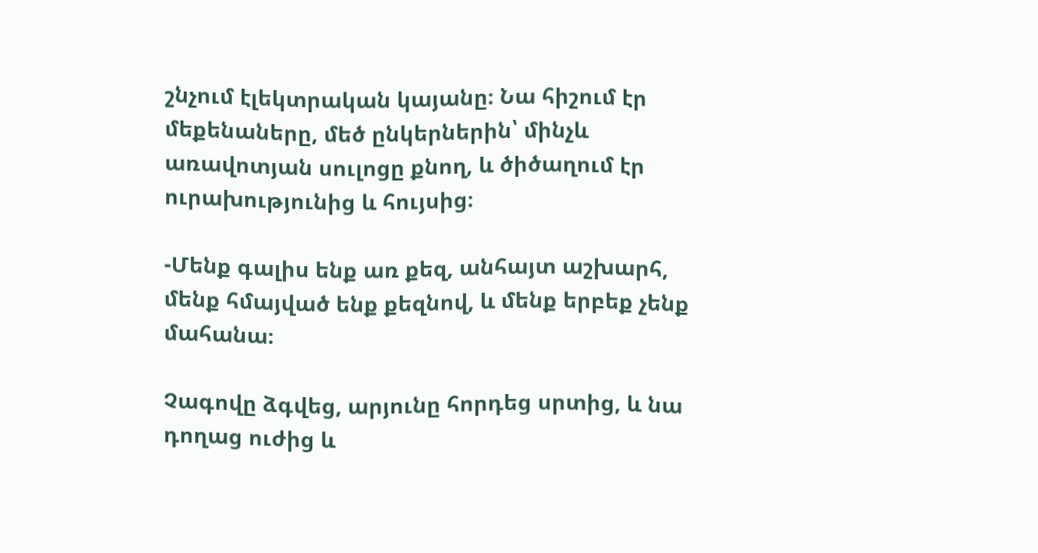շնչում էլեկտրական կայանը։ Նա հիշում էր մեքենաները, մեծ ընկերներին՝ մինչև առավոտյան սուլոցը քնող, և ծիծաղում էր ուրախությունից և հույսից։

-Մենք գալիս ենք առ քեզ, անհայտ աշխարհ, մենք հմայված ենք քեզնով, և մենք երբեք չենք մահանա։

Չագովը ձգվեց, արյունը հորդեց սրտից, և նա դողաց ուժից և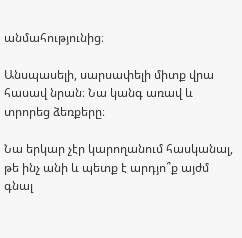անմահությունից։

Անսպասելի, սարսափելի միտք վրա հասավ նրան։ Նա կանգ առավ և տրորեց ձեռքերը։

Նա երկար չէր կարողանում հասկանալ, թե ինչ անի և պետք է արդյո՞ք այժմ գնալ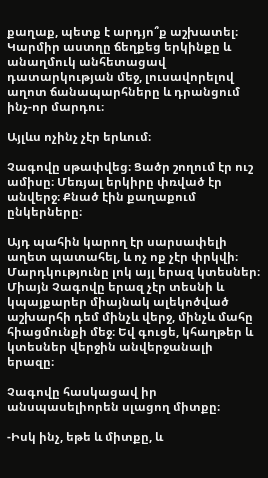քաղաք, պետք է արդյո՞ք աշխատել։ Կարմիր աստղը ճեղքեց երկինքը և անաղմուկ անհետացավ դատարկության մեջ, լուսավորելով աղոտ ճանապարհները և դրանցում ինչ-որ մարդու։

Այլևս ոչինչ չէր երևում։

Չագովը սթափվեց։ Ցածր շողում էր ուշ ամիսը։ Մեռյալ երկիրը փռված էր անվերջ։ Քնած էին քաղաքում ընկերները։

Այդ պահին կարող էր սարսափելի աղետ պատահել, և ոչ ոք չէր փրկվի։ Մարդկությունը լոկ այլ երազ կտեսներ։ Միայն Չագովը երազ չէր տեսնի և կպայքարեր միայնակ ալեկոծված աշխարհի դեմ մինչև վերջ, մինչև մահը հիացմունքի մեջ։ Եվ գուցե, կհաղթեր և կտեսներ վերջին անվերջանալի երազը։

Չագովը հասկացավ իր անսպասելիորեն սլացող միտքը։

-Իսկ ինչ, եթե և միտքը, և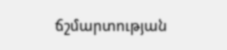ճշմարտության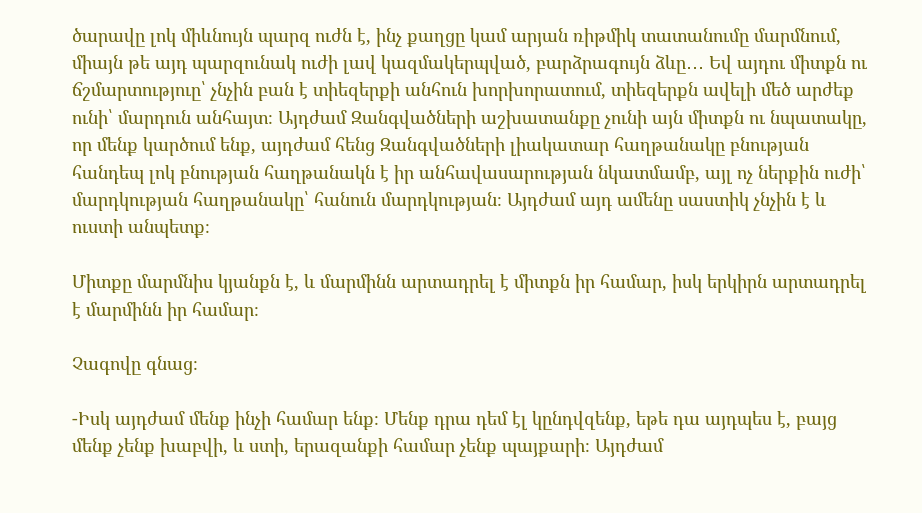ծարավը լոկ միևնույն պարզ ուժն է, ինչ քաղցը կամ արյան ռիթմիկ տատանումը մարմնում, միայն թե այդ պարզունակ ուժի լավ կազմակերպված, բարձրագույն ձևը․․․ Եվ այդու միտքն ու ճշմարտություը՝ չնչին բան է տիեզերքի անհուն խորխորատում, տիեզերքն ավելի մեծ արժեք ունի՝ մարդուն անհայտ։ Այդժամ Զանգվածների աշխատանքը չունի այն միտքն ու նպատակը, որ մենք կարծում ենք, այդժամ հենց Զանգվածների լիակատար հաղթանակը բնության հանդեպ լոկ բնության հաղթանակն է իր անհավասարության նկատմամբ, այլ ոչ ներքին ուժի՝ մարդկության հաղթանակը՝ հանուն մարդկության։ Այդժամ այդ ամենը սաստիկ չնչին է և ուստի անպետք։

Միտքը մարմնիս կյանքն է, և մարմինն արտադրել է միտքն իր համար, իսկ երկիրն արտադրել է մարմինն իր համար։

Չագովը գնաց։

-Իսկ այդժամ մենք ինչի համար ենք։ Մենք դրա դեմ էլ կընդվզենք, եթե դա այդպես է, բայց մենք չենք խաբվի, և ստի, երազանքի համար չենք պայքարի։ Այդժամ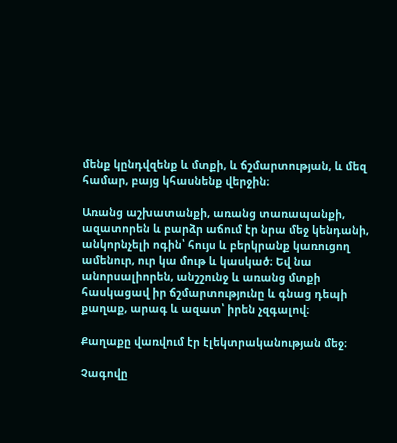մենք կընդվզենք և մտքի, և ճշմարտության, և մեզ համար, բայց կհասնենք վերջին։

Առանց աշխատանքի, առանց տառապանքի, ազատորեն և բարձր աճում էր նրա մեջ կենդանի, անկորնչելի ոգին՝ հույս և բերկրանք կառուցող ամենուր, ուր կա մութ և կասկած։ Եվ նա անորսալիորեն, անշշունջ և առանց մտքի հասկացավ իր ճշմարտությունը և գնաց դեպի քաղաք, արագ և ազատ՝ իրեն չզգալով։

Քաղաքը վառվում էր էլեկտրականության մեջ։

Չագովը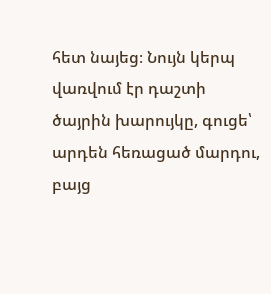հետ նայեց։ Նույն կերպ վառվում էր դաշտի ծայրին խարույկը, գուցե՝ արդեն հեռացած մարդու, բայց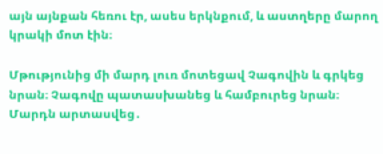այն այնքան հեռու էր, ասես երկնքում, և աստղերը մարող կրակի մոտ էին։

Մթությունից մի մարդ լուռ մոտեցավ Չագովին և գրկեց նրան։ Չագովը պատասխանեց և համբուրեց նրան։ Մարդն արտասվեց․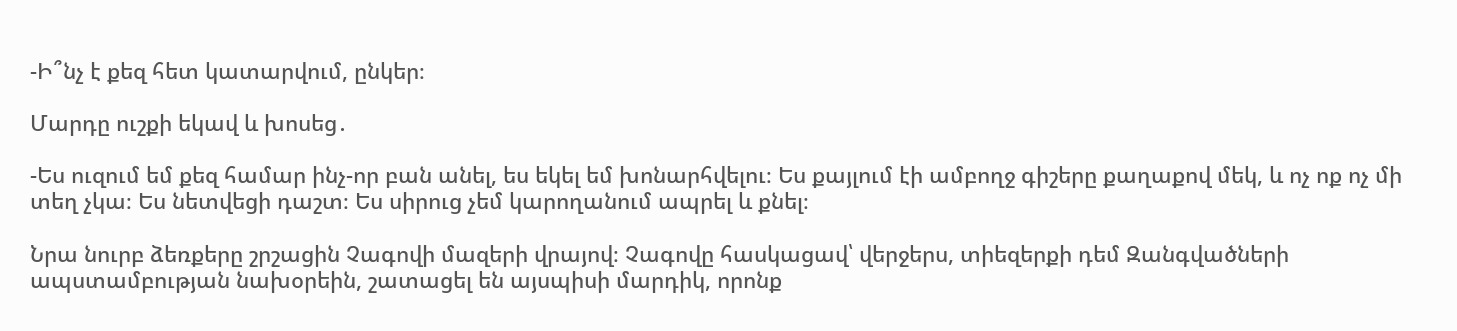-Ի՞նչ է քեզ հետ կատարվում, ընկեր։

Մարդը ուշքի եկավ և խոսեց․

-Ես ուզում եմ քեզ համար ինչ-որ բան անել, ես եկել եմ խոնարհվելու։ Ես քայլում էի ամբողջ գիշերը քաղաքով մեկ, և ոչ ոք ոչ մի տեղ չկա։ Ես նետվեցի դաշտ։ Ես սիրուց չեմ կարողանում ապրել և քնել։

Նրա նուրբ ձեռքերը շրշացին Չագովի մազերի վրայով։ Չագովը հասկացավ՝ վերջերս, տիեզերքի դեմ Զանգվածների ապստամբության նախօրեին, շատացել են այսպիսի մարդիկ, որոնք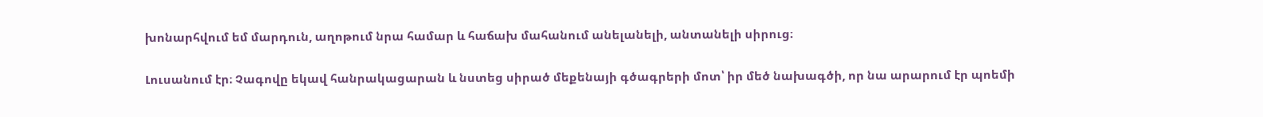խոնարհվում եմ մարդուն, աղոթում նրա համար և հաճախ մահանում անելանելի, անտանելի սիրուց։

Լուսանում էր։ Չագովը եկավ հանրակացարան և նստեց սիրած մեքենայի գծագրերի մոտ՝ իր մեծ նախագծի, որ նա արարում էր պոեմի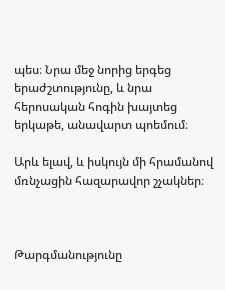պես։ Նրա մեջ նորից երգեց երաժշտությունը, և նրա հերոսական հոգին խայտեց երկաթե, անավարտ պոեմում։

Արև ելավ, և իսկույն մի հրամանով մռնչացին հազարավոր շչակներ։



Թարգմանությունը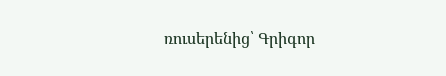ռուսերենից՝ Գրիգոր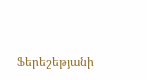Ֆերեշեթյանի